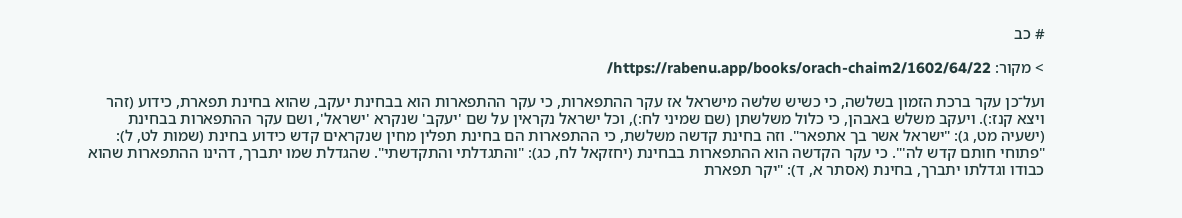# כב

> מקור: https://rabenu.app/books/orach-chaim2/1602/64/22/

ועל־כן עקר ברכת הזמון בשלשה, כי כשיש שלשה מישראל אז עקר ההתפארות, כי עקר ההתפארות הוא בבחינת יעקב, שהוא בחינת תפארת, כידוע (זהר ויצא קנז:). ויעקב משלש באבהן, כי כלול משלשתן (שם שמיני לח:), וכל ישראל נקראין על שם 'יעקב' שנקרא 'ישראל', ושם עקר ההתפארות בבחינת (ישעיה מט, ג): "ישראל אשר בך אתפאר". וזה בחינת קדשה משלשת, כי ההתפארות הם בחינת תפלין מחין שנקראים קדש כידוע בחינת (שמות לט, ל): "פתוחי חותם קדש לה'". כי עקר הקדשה הוא ההתפארות בבחינת (יחזקאל לח, כג): "והתגדלתי והתקדשתי". שהגדלת שמו יתברך, דהינו ההתפארות שהוא כבודו וגדלתו יתברך, בחינת (אסתר א, ד): "יקר תפארת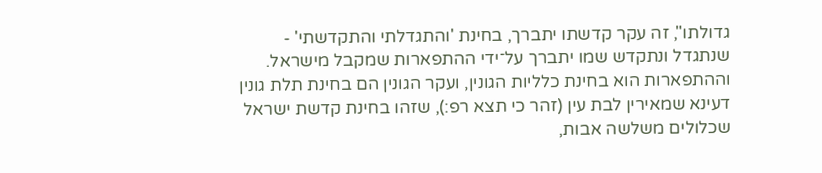גדולתו", זה עקר קדשתו יתברך, בחינת 'והתגדלתי והתקדשתי' - שנתגדל ונתקדש שמו יתברך על־ידי ההתפארות שמקבל מישראל. וההתפארות הוא בחינת כלליות הגונין, ועקר הגונין הם בחינת תלת גונין דעינא שמאירין לבת עין (זהר כי תצא רפ:), שזהו בחינת קדשת ישראל שכלולים משלשה אבות,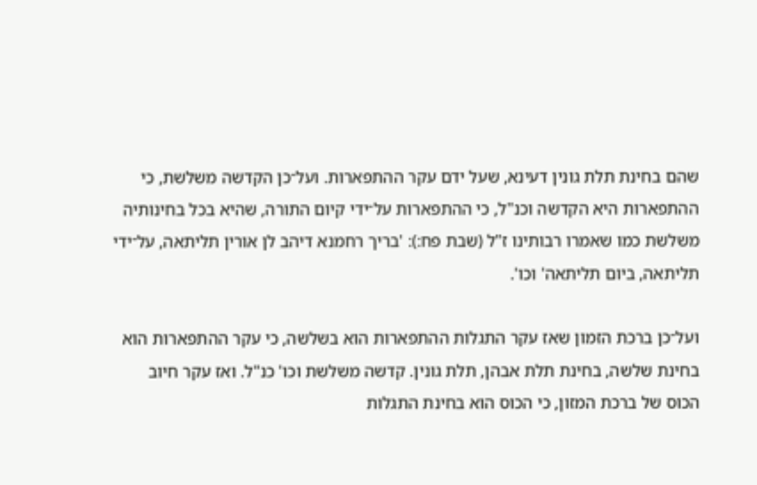שהם בחינת תלת גונין דעינא, שעל ידם עקר ההתפארות. ועל־כן הקדשה משלשת, כי ההתפארות היא הקדשה וכנ"ל, כי ההתפארות על־ידי קיום התורה, שהיא בכל בחינותיה משלשת כמו שאמרו רבותינו ז"ל (שבת פח:): 'בריך רחמנא דיהב לן אורין תליתאה, על־ידי תליתאה, ביום תליתאה' וכו'.

ועל־כן ברכת הזמון שאז עקר התגלות ההתפארות הוא בשלשה, כי עקר ההתפארות הוא בחינת שלשה, בחינת תלת אבהן, תלת גונין. קדשה משלשת וכו' כנ"ל. ואז עקר חיוב הכוס של ברכת המזון, כי הכוס הוא בחינת התגלות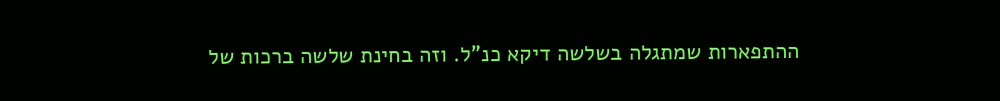ההתפארות שמתגלה בשלשה דיקא כנ"ל. וזה בחינת שלשה ברכות של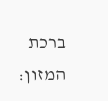ברכת המזון: